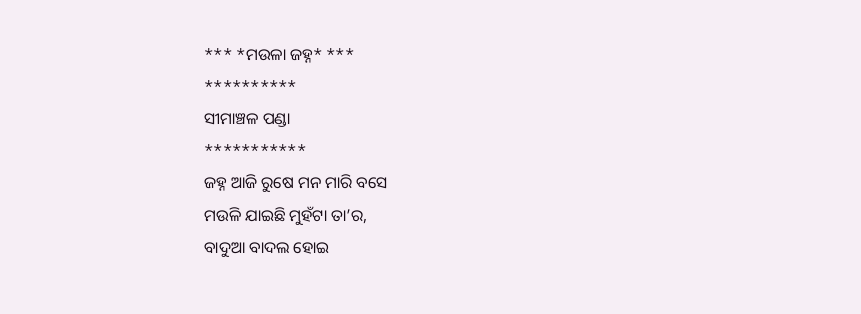*** *ମଉଳା ଜହ୍ନ* ***
**********
ସୀମାଞ୍ଚଳ ପଣ୍ଡା
***********
ଜହ୍ନ ଆଜି ରୁଷେ ମନ ମାରି ବସେ
ମଉଳି ଯାଇଛି ମୁହଁଟା ତା’ର,
ବାଦୁଆ ବାଦଲ ହୋଇ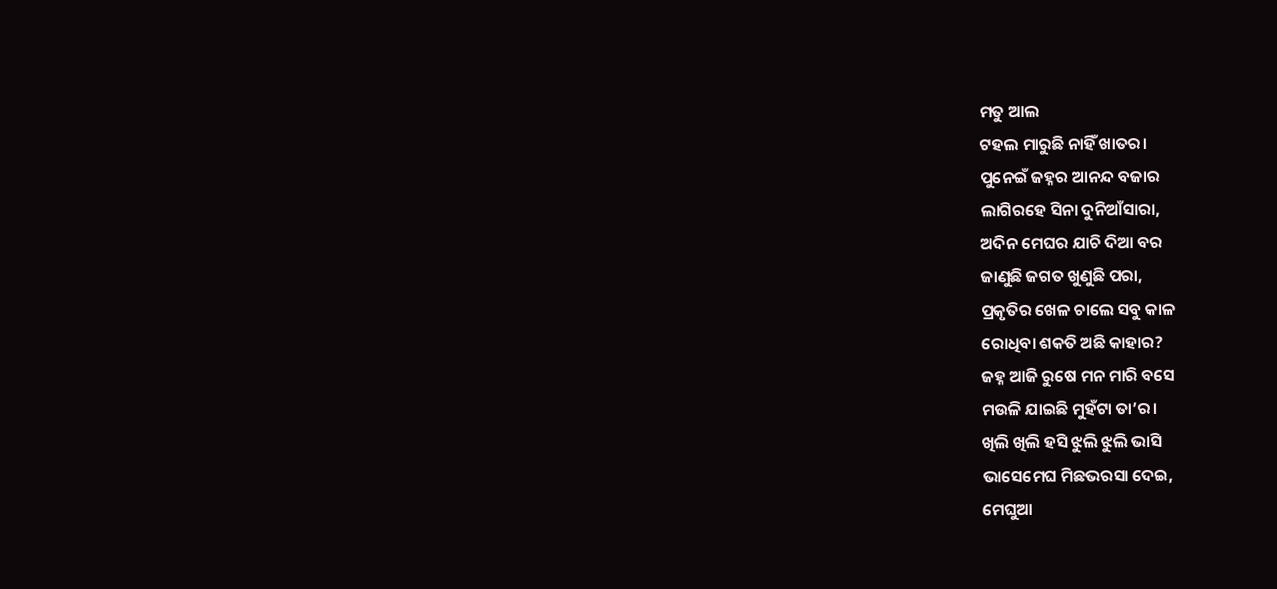ମତୁ ଆଲ
ଟହଲ ମାରୁଛି ନାହିଁ ଖାତର।
ପୁନେଇଁ ଜହ୍ନର ଆନନ୍ଦ ବଜାର
ଲାଗିରହେ ସିନା ଦୁନିଆଁସାରା,
ଅଦିନ ମେଘର ଯାଚି ଦିଆ ବର
ଜାଣୁଛି ଜଗତ ଖୁଣୁଛି ପରା,
ପ୍ରକୃତିର ଖେଳ ଚାଲେ ସବୁ କାଳ
ରୋଧିବା ଶକତି ଅଛି କାହାର?
ଜହ୍ନ ଆଜି ରୁଷେ ମନ ମାରି ବସେ
ମଉଳି ଯାଇଛି ମୁହଁଟା ତା’ର।
ଖିଲି ଖିଲି ହସି ଝୁଲି ଝୁଲି ଭାସି
ଭାସେମେଘ ମିଛଭରସା ଦେଇ,
ମେଘୁଆ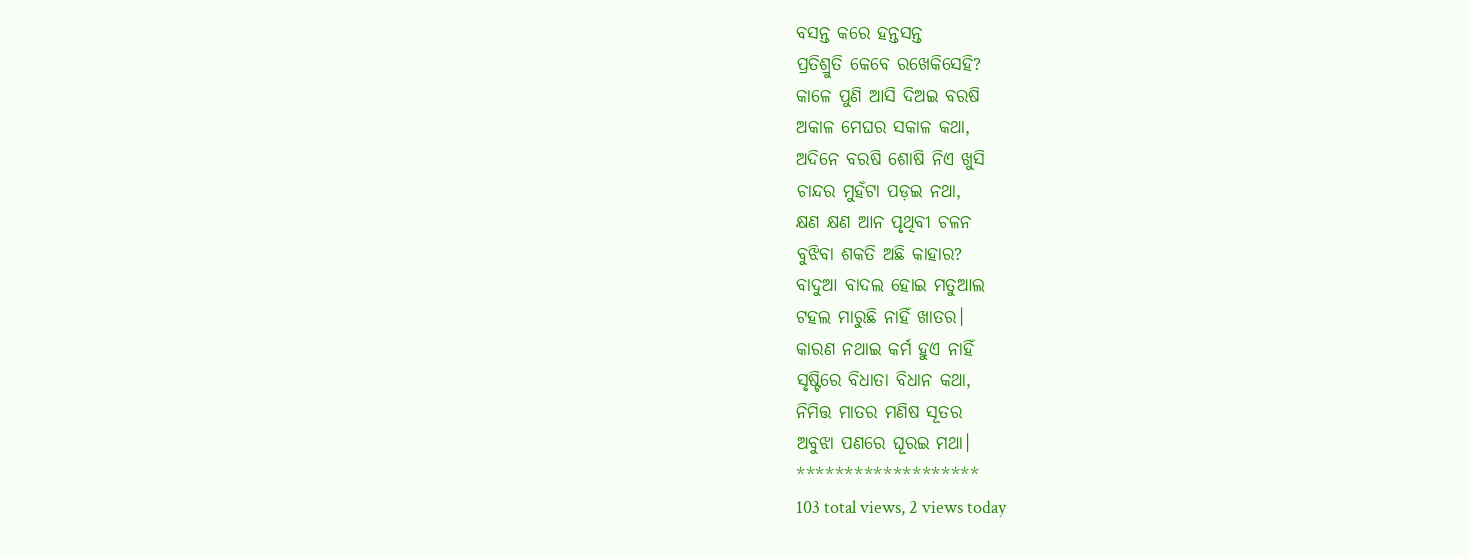ବସନ୍ତ କରେ ହନ୍ତସନ୍ତ
ପ୍ରତିଶ୍ରୁତି କେବେ ରଖେକିସେହି?
କାଳେ ପୁଣି ଆସି ଦିଅଇ ବରଷି
ଅକାଳ ମେଘର ସକାଳ କଥା,
ଅଦିନେ ବରଷି ଶୋଷି ନିଏ ଖୁସି
ଚାନ୍ଦର ମୁହଁଟା ପଡ଼ଇ ନଥା,
କ୍ଷଣ କ୍ଷଣ ଆନ ପୃଥିବୀ ଚଳନ
ବୁଝିବା ଶକତି ଅଛି କାହାର?
ବାଦୁଆ ବାଦଲ ହୋଇ ମତୁଆଲ
ଟହଲ ମାରୁଛି ନାହିଁ ଖାତର।
କାରଣ ନଥାଇ କର୍ମ ହୁଏ ନାହିଁ
ସୃଷ୍ଟିରେ ବିଧାତା ବିଧାନ କଥା,
ନିମିତ୍ତ ମାତର ମଣିଷ ସୂତର
ଅବୁଝା ପଣରେ ଘୂରଇ ମଥା।
*******************
103 total views, 2 views today